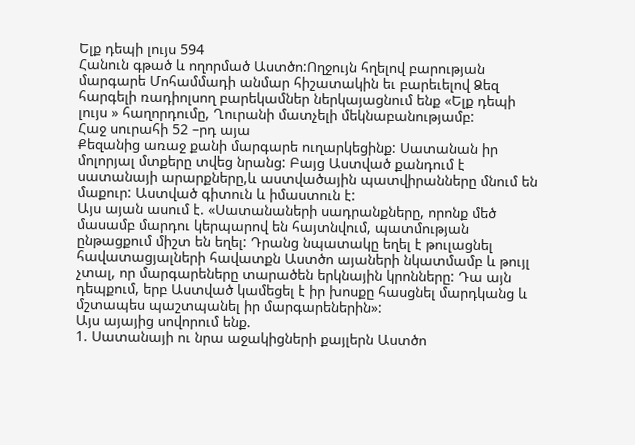Ելք դեպի լույս 594
Հանուն գթած և ողորմած Աստծո:Ողջույն հղելով բարության մարգարե Մոհամմադի անմար հիշատակին եւ բարեւելով Ձեզ հարգելի ռադիոլսող բարեկամներ ներկայացնում ենք «Ելք դեպի լույս » հաղորդումը, Ղուրանի մատչելի մեկնաբանությամբ:
Հաջ սուրահի 52 –րդ այա
Քեզանից առաջ քանի մարգարե ուղարկեցինք: Սատանան իր մոլորյալ մտքերը տվեց նրանց: Բայց Աստված քանդում է սատանայի արարքները,և աստվածային պատվիրանները մնում են մաքուր: Աստված գիտուն և իմաստուն է:
Այս այան ասում է. «Սատանաների սադրանքները, որոնք մեծ մասամբ մարդու կերպարով են հայտնվում, պատմության ընթացքում միշտ են եղել: Դրանց նպատակը եղել է թուլացնել հավատացյալների հավատքն Աստծո այաների նկատմամբ և թույլ չտալ, որ մարգարեները տարածեն երկնային կրոնները: Դա այն դեպքում, երբ Աստված կամեցել է իր խոսքը հասցնել մարդկանց և մշտապես պաշտպանել իր մարգարեներին»:
Այս այայից սովորում ենք.
1. Սատանայի ու նրա աջակիցների քայլերն Աստծո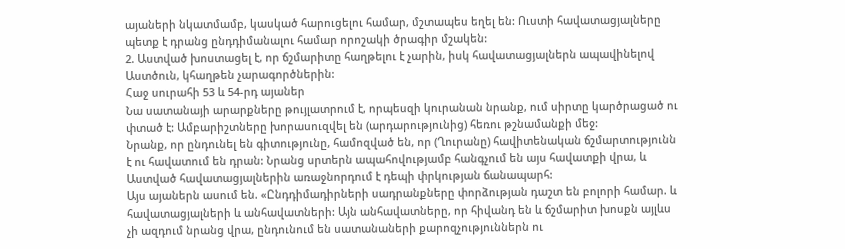այաների նկատմամբ, կասկած հարուցելու համար, մշտապես եղել են: Ուստի հավատացյալները պետք է դրանց ընդդիմանալու համար որոշակի ծրագիր մշակեն:
2. Աստված խոստացել է, որ ճշմարիտը հաղթելու է չարին, իսկ հավատացյալներն ապավինելով Աստծուն, կհաղթեն չարագործներին:
Հաջ սուրահի 53 և 54-րդ այաներ
Նա սատանայի արարքները թույլատրում է, որպեսզի կուրանան նրանք, ում սիրտը կարծրացած ու փտած է: Ամբարիշտները խորասուզվել են (արդարությունից) հեռու թշնամանքի մեջ:
Նրանք, որ ընդունել են գիտությունը, համոզված են, որ (Ղուրանը) հավիտենական ճշմարտությունն է ու հավատում են դրան: Նրանց սրտերն ապահովությամբ հանգչում են այս հավատքի վրա, և Աստված հավատացյալներին առաջնորդում է դեպի փրկության ճանապարհ:
Այս այաներն ասում են. «Ընդդիմադիրների սադրանքները փորձության դաշտ են բոլորի համար. և հավատացյալների և անհավատների: Այն անհավատները, որ հիվանդ են և ճշմարիտ խոսքն այլևս չի ազդում նրանց վրա, ընդունում են սատանաների քարոզչություններն ու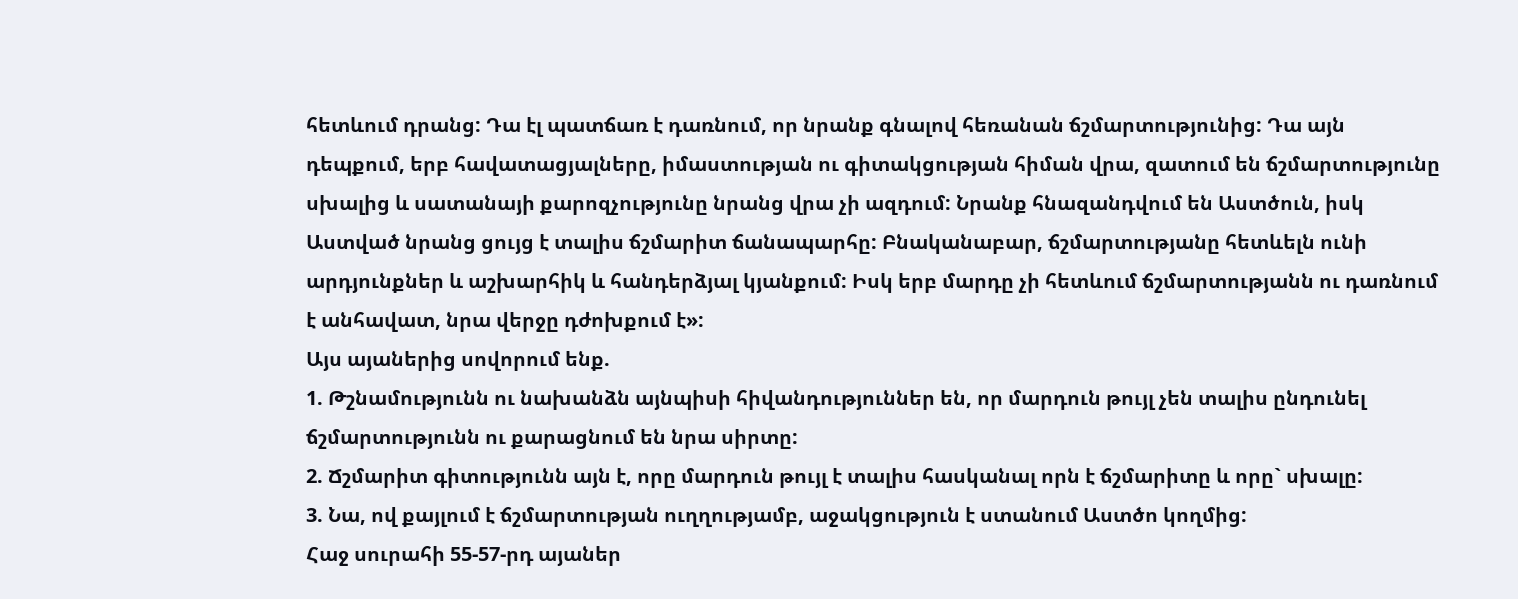հետևում դրանց: Դա էլ պատճառ է դառնում, որ նրանք գնալով հեռանան ճշմարտությունից: Դա այն դեպքում, երբ հավատացյալները, իմաստության ու գիտակցության հիման վրա, զատում են ճշմարտությունը սխալից և սատանայի քարոզչությունը նրանց վրա չի ազդում: Նրանք հնազանդվում են Աստծուն, իսկ Աստված նրանց ցույց է տալիս ճշմարիտ ճանապարհը: Բնականաբար, ճշմարտությանը հետևելն ունի արդյունքներ և աշխարհիկ և հանդերձյալ կյանքում: Իսկ երբ մարդը չի հետևում ճշմարտությանն ու դառնում է անհավատ, նրա վերջը դժոխքում է»:
Այս այաներից սովորում ենք.
1. Թշնամությունն ու նախանձն այնպիսի հիվանդություններ են, որ մարդուն թույլ չեն տալիս ընդունել ճշմարտությունն ու քարացնում են նրա սիրտը:
2. Ճշմարիտ գիտությունն այն է, որը մարդուն թույլ է տալիս հասկանալ որն է ճշմարիտը և որը` սխալը:
3. Նա, ով քայլում է ճշմարտության ուղղությամբ, աջակցություն է ստանում Աստծո կողմից:
Հաջ սուրահի 55-57-րդ այաներ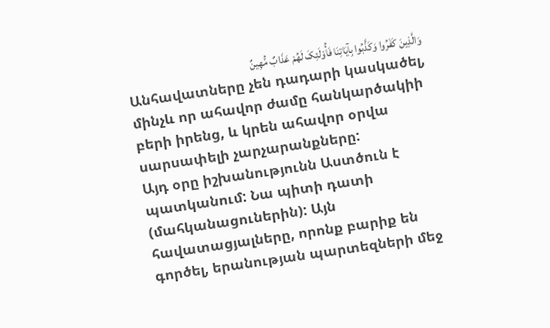وَالَّذِینَ کَفَرُوا وَکَذَّبُوا بِآیَاتِنَا فَأُوْلَئِکَ لَهُمْ عَذَابٌ مُّهِینٌ
Անհավատները չեն դադարի կասկածել, մինչև որ ահավոր ժամը հանկարծակիի բերի իրենց, և կրեն ահավոր օրվա սարսափելի չարչարանքները:
Այդ օրը իշխանությունն Աստծուն է պատկանում: Նա պիտի դատի (մահկանացուներին): Այն հավատացյալները, որոնք բարիք են գործել, երանության պարտեզների մեջ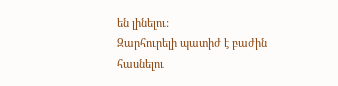են լինելու:
Զարհուրելի պատիժ է բաժին հասնելու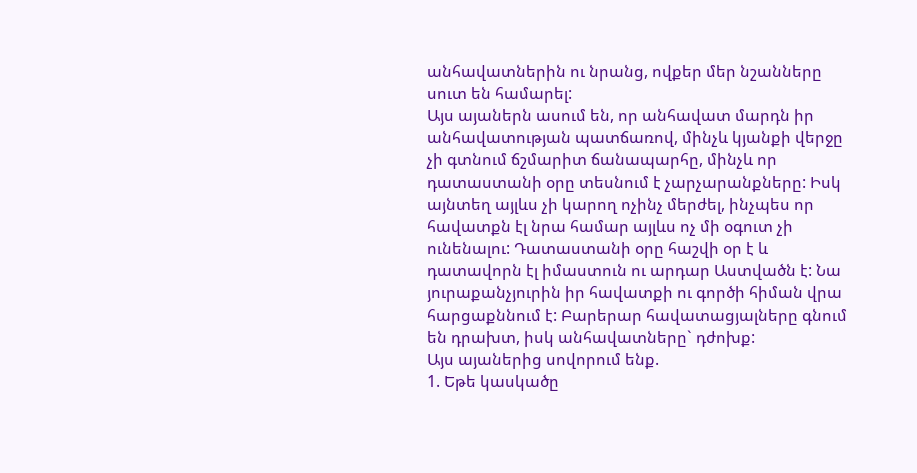անհավատներին ու նրանց, ովքեր մեր նշանները սուտ են համարել:
Այս այաներն ասում են, որ անհավատ մարդն իր անհավատության պատճառով, մինչև կյանքի վերջը չի գտնում ճշմարիտ ճանապարհը, մինչև որ դատաստանի օրը տեսնում է չարչարանքները: Իսկ այնտեղ այլևս չի կարող ոչինչ մերժել, ինչպես որ հավատքն էլ նրա համար այլևս ոչ մի օգուտ չի ունենալու: Դատաստանի օրը հաշվի օր է և դատավորն էլ իմաստուն ու արդար Աստվածն է: Նա յուրաքանչյուրին իր հավատքի ու գործի հիման վրա հարցաքննում է: Բարերար հավատացյալները գնում են դրախտ, իսկ անհավատները` դժոխք:
Այս այաներից սովորում ենք.
1. Եթե կասկածը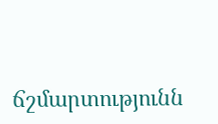ճշմարտությունն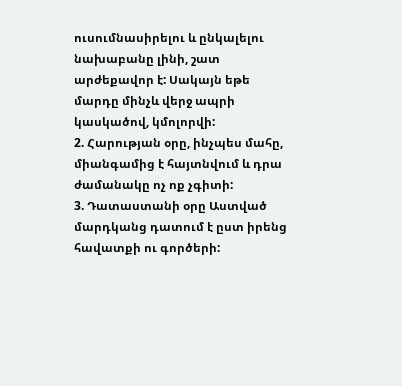ուսումնասիրելու և ընկալելու նախաբանը լինի, շատ արժեքավոր է: Սակայն եթե մարդը մինչև վերջ ապրի կասկածով, կմոլորվի:
2. Հարության օրը, ինչպես մահը, միանգամից է հայտնվում և դրա ժամանակը ոչ ոք չգիտի:
3. Դատաստանի օրը Աստված մարդկանց դատում է ըստ իրենց հավատքի ու գործերի: